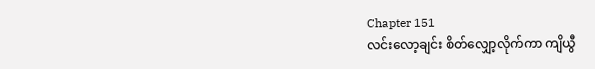Chapter 151
လင်းလော့ချင်း စိတ်လျှော့လိုက်ကာ ကျိယွီ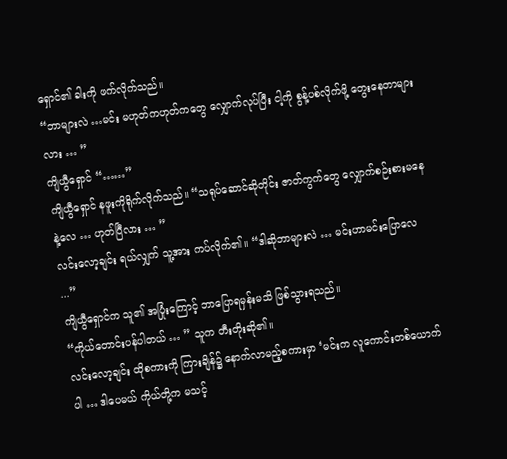ရှောင်၏ ခါးကို ဖက်လိုက်သည်။
“ဘာများလဲ …မင်း မဟုတ်ကဟုတ်ကတွေ လျှောက်လုပ်ပြီး ငါ့ကို စွန့်ပစ်လိုက်ဖို့ တွေးနေတာများလား … ”
ကျိယွီရှောင် “……”
ကျိယွီရှောင် နဖူးကိုရိုက်လိုက်သည်။ “သရုပ်ဆောင်ဆိုတိုင်း ဇာတ်ကွက်တွေ လျှောက်စဉ်းစားမနေနဲ့လေ … ဟုတ်ပြီလား … ”
လင်းလော့ချင်း ရယ်လျှက် သူ့အား ကပ်လိုက်၏။ “ဒါဆိုဘာများလဲ … မင်းဟာမင်းပြောလေ ...”
ကျိယွီရှောင်က သူ၏ အပြုံးကြောင့် ဘာပြောရမှန်းမသိ ဖြစ်သွားရသည်။
“ကိုယ်တောင်းပန်ပါတယ် … ” သူက တီးတိုးဆို၏။
လင်းလော့ချင်း ထိုစကားကို ကြားချိန်၌ နောက်လာမည့်စကားမှာ ‘မင်းက လူကောင်းတစ်ယောက်ပါ … ဒါပေမယ် ကိုယ်တို့က မသင့်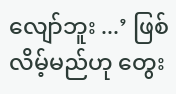လျော်ဘူး ...’ ဖြစ်လိမ့်မည်ဟု တွေး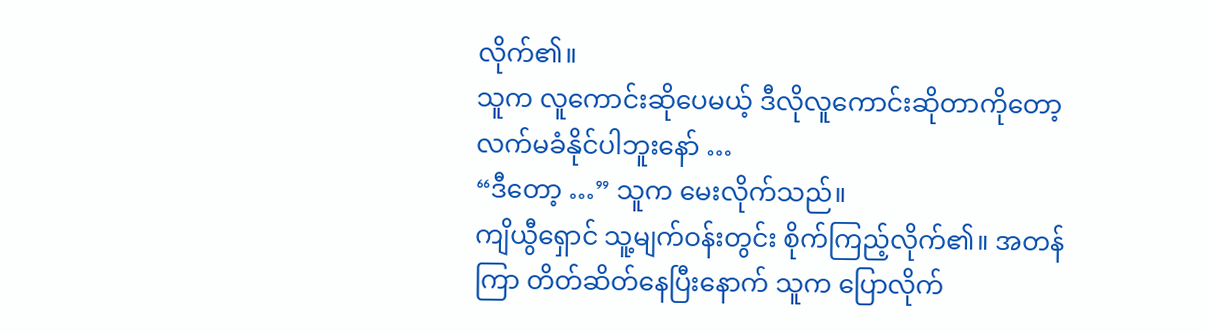လိုက်၏။
သူက လူကောင်းဆိုပေမယ့် ဒီလိုလူကောင်းဆိုတာကိုတော့ လက်မခံနိုင်ပါဘူးနော် …
“ဒီတော့ …” သူက မေးလိုက်သည်။
ကျိယွီရှောင် သူ့မျက်ဝန်းတွင်း စိုက်ကြည့်လိုက်၏။ အတန်ကြာ တိတ်ဆိတ်နေပြီးနောက် သူက ပြောလိုက်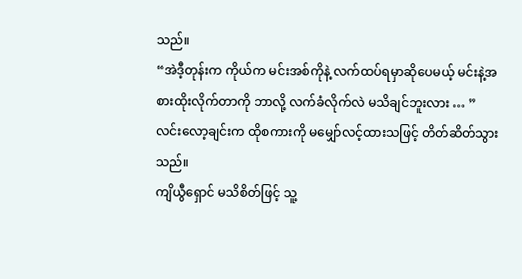သည်။
“အဲဒီ့တုန်းက ကိုယ်က မင်းအစ်ကိုနဲ့ လက်ထပ်ရမှာဆိုပေမယ့် မင်းနဲ့အစားထိုးလိုက်တာကို ဘာလို့ လက်ခံလိုက်လဲ မသိချင်ဘူးလား … ”
လင်းလော့ချင်းက ထိုစကားကို မမျှော်လင့်ထားသဖြင့် တိတ်ဆိတ်သွားသည်။
ကျိယွီရှောင် မသိစိတ်ဖြင့် သူ့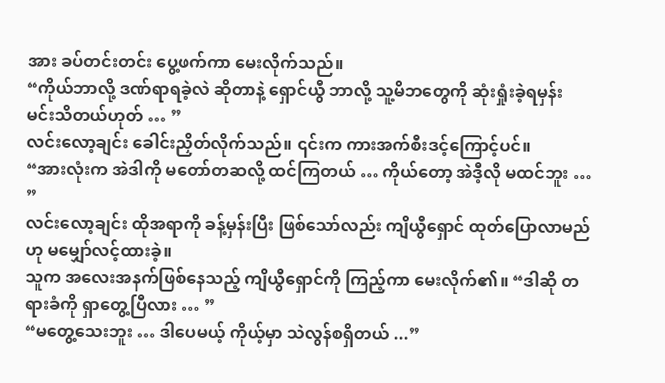အား ခပ်တင်းတင်း ပွေ့ဖက်ကာ မေးလိုက်သည်။
“ကိုယ်ဘာလို့ ဒဏ်ရာရခဲ့လဲ ဆိုတာနဲ့ ရှောင်ယွီ ဘာလို့ သူ့မိဘတွေကို ဆုံးရှုံးခဲ့ရမှန်း မင်းသိတယ်ဟုတ် … ”
လင်းလော့ချင်း ခေါင်းညှိတ်လိုက်သည်။ ၎င်းက ကားအက်စီးဒင့်ကြောင့်ပင်။
“အားလုံးက အဲဒါကို မတော်တဆလို့ ထင်ကြတယ် … ကိုယ်တော့ အဲဒီ့လို မထင်ဘူး … ”
လင်းလော့ချင်း ထိုအရာကို ခန့်မှန်းပြီး ဖြစ်သော်လည်း ကျိယွီရှောင် ထုတ်ပြောလာမည်ဟု မမျှော်လင့်ထားခဲ့။
သူက အလေးအနက်ဖြစ်နေသည့် ကျိယွီရှောင်ကို ကြည့်ကာ မေးလိုက်၏။ “ဒါဆို တရားခံကို ရှာတွေ့ပြီလား … ”
“မတွေ့သေးဘူး … ဒါပေမယ့် ကိုယ့်မှာ သဲလွန်စရှိတယ် ...”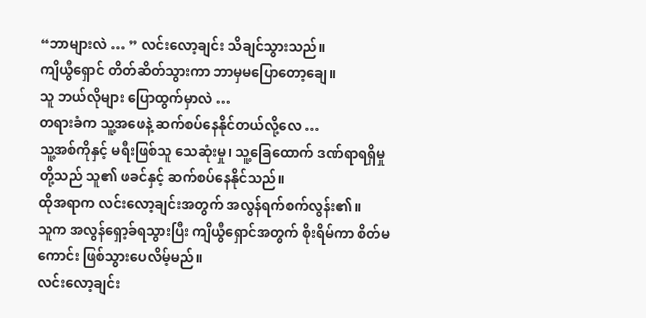“ဘာများလဲ … ” လင်းလော့ချင်း သိချင်သွားသည်။
ကျိယွီရှောင် တိတ်ဆိတ်သွားကာ ဘာမှမပြောတော့ချေ။
သူ ဘယ်လိုများ ပြောထွက်မှာလဲ …
တရားခံက သူ့အဖေနဲ့ ဆက်စပ်နေနိုင်တယ်လို့လေ …
သူ့အစ်ကိုနှင့် မရီးဖြစ်သူ သေဆုံးမှု၊ သူ့ခြေထောက် ဒဏ်ရာရရှိမှုတို့သည် သူ၏ ဖခင်နှင့် ဆက်စပ်နေနိုင်သည်။
ထိုအရာက လင်းလော့ချင်းအတွက် အလွန်ရက်စက်လွန်း၏။
သူက အလွန်ရှော့ခ်ရသွားပြီး ကျိယွီရှောင်အတွက် စိုးရိမ်ကာ စိတ်မကောင်း ဖြစ်သွားပေလိမ့်မည်။
လင်းလော့ချင်း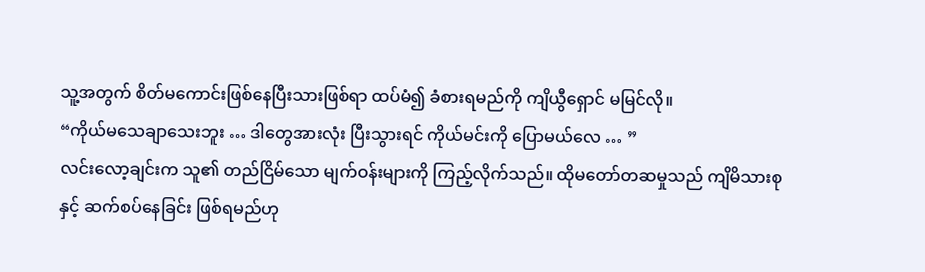သူ့အတွက် စိတ်မကောင်းဖြစ်နေပြီးသားဖြစ်ရာ ထပ်မံ၍ ခံစားရမည်ကို ကျိယွီရှောင် မမြင်လို။
“ကိုယ်မသေချာသေးဘူး … ဒါတွေအားလုံး ပြီးသွားရင် ကိုယ်မင်းကို ပြောမယ်လေ … ”
လင်းလော့ချင်းက သူ၏ တည်ငြိမ်သော မျက်ဝန်းများကို ကြည့်လိုက်သည်။ ထိုမတော်တဆမှုသည် ကျိမိသားစုနှင့် ဆက်စပ်နေခြင်း ဖြစ်ရမည်ဟု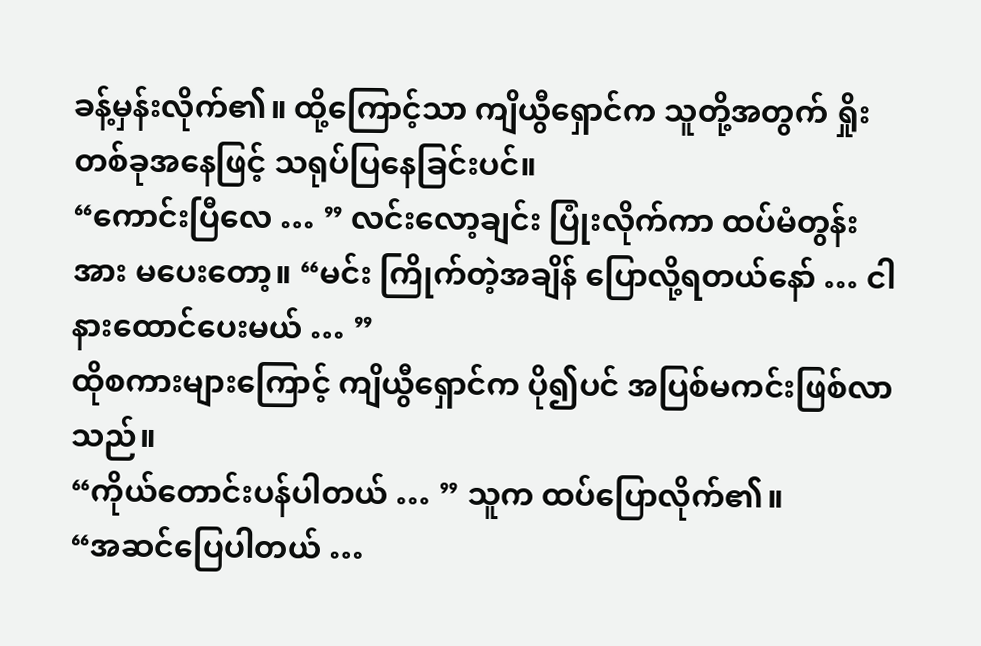ခန့်မှန်းလိုက်၏။ ထို့ကြောင့်သာ ကျိယွီရှောင်က သူတို့အတွက် ရှိုးတစ်ခုအနေဖြင့် သရုပ်ပြနေခြင်းပင်။
“ကောင်းပြီလေ … ” လင်းလော့ချင်း ပြုံးလိုက်ကာ ထပ်မံတွန်းအား မပေးတော့။ “မင်း ကြိုက်တဲ့အချိန် ပြောလို့ရတယ်နော် … ငါနားထောင်ပေးမယ် … ”
ထိုစကားများကြောင့် ကျိယွီရှောင်က ပို၍ပင် အပြစ်မကင်းဖြစ်လာသည်။
“ကိုယ်တောင်းပန်ပါတယ် … ” သူက ထပ်ပြောလိုက်၏။
“အဆင်ပြေပါတယ် …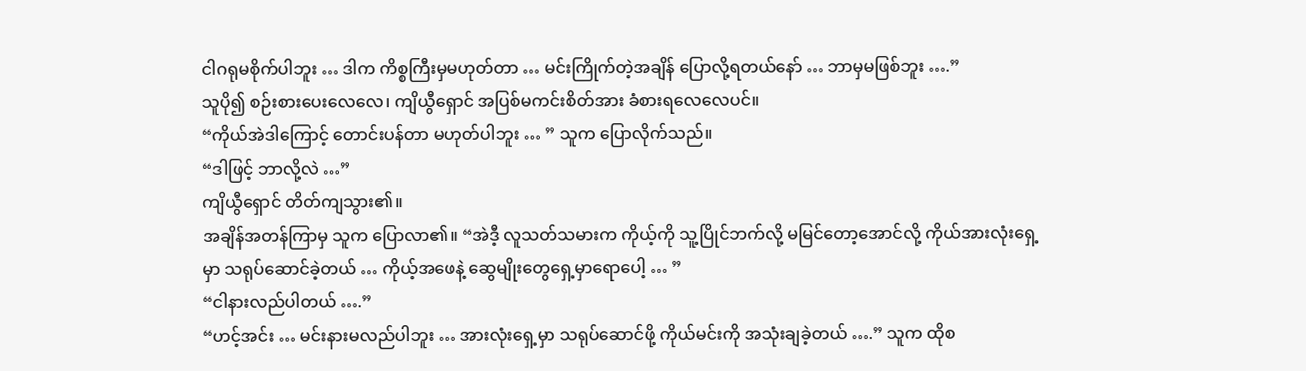ငါဂရုမစိုက်ပါဘူး … ဒါက ကိစ္စကြီးမှမဟုတ်တာ … မင်းကြိုက်တဲ့အချိန် ပြောလို့ရတယ်နော် … ဘာမှမဖြစ်ဘူး ….”
သူပို၍ စဉ်းစားပေးလေလေ၊ ကျိယွီရှောင် အပြစ်မကင်းစိတ်အား ခံစားရလေလေပင်။
“ကိုယ်အဲဒါကြောင့် တောင်းပန်တာ မဟုတ်ပါဘူး … ” သူက ပြောလိုက်သည်။
“ဒါဖြင့် ဘာလို့လဲ …”
ကျိယွီရှောင် တိတ်ကျသွား၏။
အချိန်အတန်ကြာမှ သူက ပြောလာ၏။ “အဲဒီ့ လူသတ်သမားက ကိုယ့်ကို သူ့ပြိုင်ဘက်လို့ မမြင်တော့အောင်လို့ ကိုယ်အားလုံးရှေ့မှာ သရုပ်ဆောင်ခဲ့တယ် … ကိုယ့်အဖေနဲ့ ဆွေမျိုးတွေရှေ့မှာရောပေါ့ … ”
“ငါနားလည်ပါတယ် ….”
“ဟင့်အင်း … မင်းနားမလည်ပါဘူး … အားလုံးရှေ့မှာ သရုပ်ဆောင်ဖို့ ကိုယ်မင်းကို အသုံးချခဲ့တယ် ….” သူက ထိုစ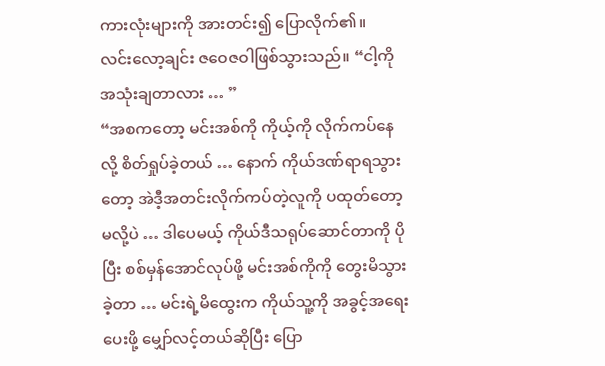ကားလုံးများကို အားတင်း၍ ပြောလိုက်၏။
လင်းလော့ချင်း ဇဝေဇဝါဖြစ်သွားသည်။ “ငါ့ကို အသုံးချတာလား … ”
“အစကတော့ မင်းအစ်ကို ကိုယ့်ကို လိုက်ကပ်နေလို့ စိတ်ရှုပ်ခဲ့တယ် … နောက် ကိုယ်ဒဏ်ရာရသွားတော့ အဲဒီ့အတင်းလိုက်ကပ်တဲ့လူကို ပထုတ်တော့မလို့ပဲ … ဒါပေမယ့် ကိုယ်ဒီသရုပ်ဆောင်တာကို ပိုပြီး စစ်မှန်အောင်လုပ်ဖို့ မင်းအစ်ကိုကို တွေးမိသွားခဲ့တာ … မင်းရဲ့မိထွေးက ကိုယ်သူ့ကို အခွင့်အရေးပေးဖို့ မျှော်လင့်တယ်ဆိုပြီး ပြော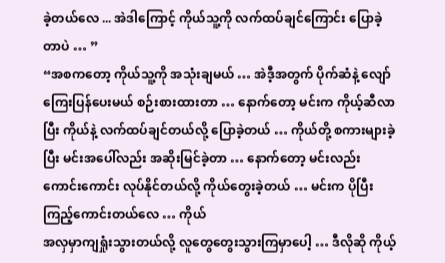ခဲ့တယ်လေ ... အဲဒါကြောင့် ကိုယ်သူ့ကို လက်ထပ်ချင်ကြောင်း ပြောခဲ့တာပဲ … ”
“အစကတော့ ကိုယ်သူ့ကို အသုံးချမယ် … အဲဒီ့အတွက် ပိုက်ဆံနဲ့ လျော်ကြေးပြန်ပေးမယ် စဉ်းစားထားတာ … နောက်တော့ မင်းက ကိုယ့်ဆီလာပြီး ကိုယ်နဲ့ လက်ထပ်ချင်တယ်လို့ ပြောခဲ့တယ် … ကိုယ်တို့ စကားများခဲ့ပြီး မင်းအပေါ်လည်း အဆိုးမြင်ခဲ့တာ … နောက်တော့ မင်းလည်း ကောင်းကောင်း လုပ်နိုင်တယ်လို့ ကိုယ်တွေးခဲ့တယ် … မင်းက ပိုပြီးကြည့်ကောင်းတယ်လေ … ကိုယ်
အလှမှာကျရှုံးသွားတယ်လို့ လူတွေတွေးသွားကြမှာပေါ့ … ဒီလိုဆို ကိုယ့်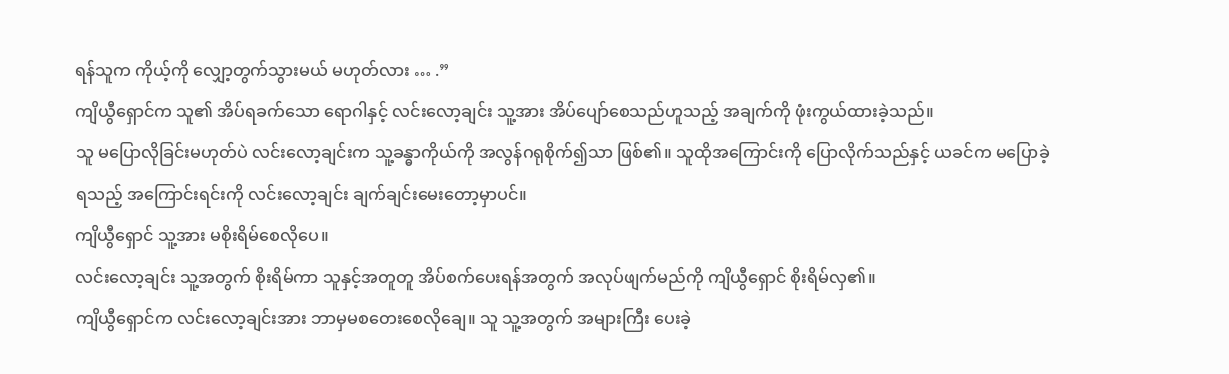ရန်သူက ကိုယ့်ကို လျှော့တွက်သွားမယ် မဟုတ်လား … .”
ကျိယွီရှောင်က သူ၏ အိပ်ရခက်သော ရောဂါနှင့် လင်းလော့ချင်း သူ့အား အိပ်ပျော်စေသည်ဟူသည့် အချက်ကို ဖုံးကွယ်ထားခဲ့သည်။
သူ မပြောလိုခြင်းမဟုတ်ပဲ လင်းလော့ချင်းက သူ့ခန္ဓာကိုယ်ကို အလွန်ဂရုစိုက်၍သာ ဖြစ်၏။ သူထိုအကြောင်းကို ပြောလိုက်သည်နှင့် ယခင်က မပြောခဲ့ရသည့် အကြောင်းရင်းကို လင်းလော့ချင်း ချက်ချင်းမေးတော့မှာပင်။
ကျိယွီရှောင် သူ့အား မစိုးရိမ်စေလိုပေ။
လင်းလော့ချင်း သူ့အတွက် စိုးရိမ်ကာ သူနှင့်အတူတူ အိပ်စက်ပေးရန်အတွက် အလုပ်ဖျက်မည်ကို ကျိယွီရှောင် စိုးရိမ်လှ၏။
ကျိယွီရှောင်က လင်းလော့ချင်းအား ဘာမှမစတေးစေလိုချေ။ သူ သူ့အတွက် အများကြီး ပေးခဲ့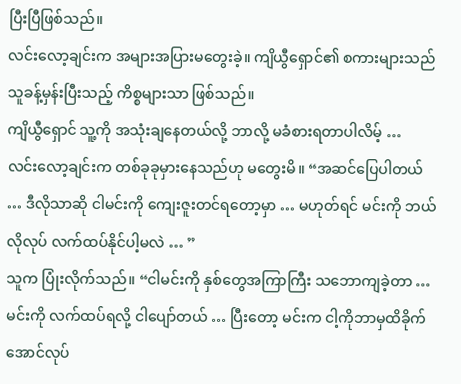ပြီးပြီဖြစ်သည်။
လင်းလော့ချင်းက အများအပြားမတွေးခဲ့။ ကျိယွီရှောင်၏ စကားများသည် သူခန့်မှန်းပြီးသည့် ကိစ္စများသာ ဖြစ်သည်။
ကျိယွီရှောင် သူ့ကို အသုံးချနေတယ်လို့ ဘာလို့ မခံစားရတာပါလိမ့် …
လင်းလော့ချင်းက တစ်ခုခုမှားနေသည်ဟု မတွေးမိ။ “အဆင်ပြေပါတယ် … ဒီလိုသာဆို ငါမင်းကို ကျေးဇူးတင်ရတော့မှာ … မဟုတ်ရင် မင်းကို ဘယ်လိုလုပ် လက်ထပ်နိုင်ပါ့မလဲ … ”
သူက ပြုံးလိုက်သည်။ “ငါမင်းကို နှစ်တွေအကြာကြီး သဘောကျခဲ့တာ … မင်းကို လက်ထပ်ရလို့ ငါပျော်တယ် … ပြီးတော့ မင်းက ငါ့ကိုဘာမှထိခိုက်အောင်လုပ်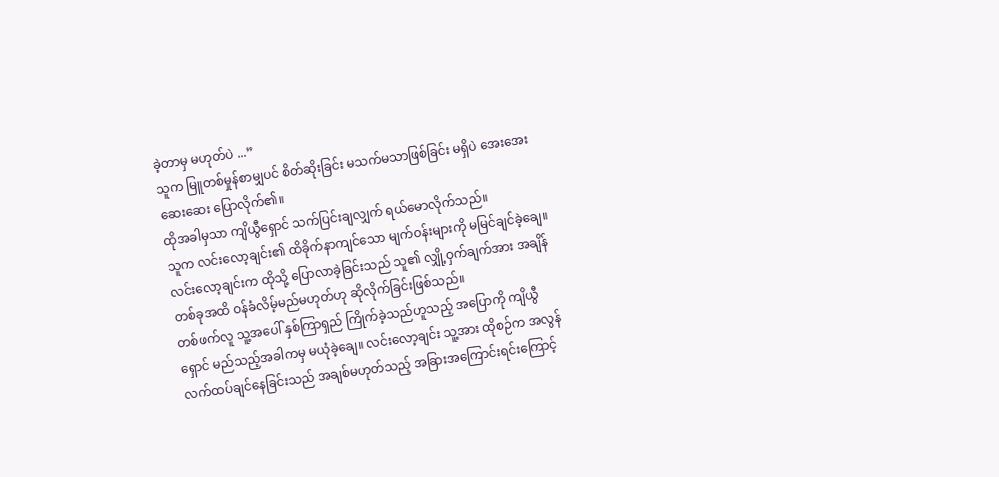ခဲ့တာမှ မဟုတ်ပဲ ...”
သူက မြူတစ်မှုန်စာမျှပင် စိတ်ဆိုးခြင်း မသက်မသာဖြစ်ခြင်း မရှိပဲ အေးအေးဆေးဆေး ပြောလိုက်၏။
ထိုအခါမှသာ ကျိယွီရှောင် သက်ပြင်းချလျှက် ရယ်မောလိုက်သည်။
သူက လင်းလော့ချင်း၏ ထိခိုက်နာကျင်သော မျက်ဝန်းများကို မမြင်ချင်ခဲ့ချေ။
လင်းလော့ချင်းက ထိုသို့ ပြောလာခဲ့ခြင်းသည် သူ၏ လျှို့ဝှက်ချက်အား အချိန်တစ်ခုအထိ ဝန်ခံလိမ့်မည်မဟုတ်ဟု ဆိုလိုက်ခြင်းဖြစ်သည်။
တစ်ဖက်လူ သူ့အပေါ် နှစ်ကြာရှည် ကြိုက်ခဲ့သည်ဟူသည့် အပြောကို ကျိယွီရှောင် မည်သည့်အခါကမှ မယုံခဲ့ချေ။ လင်းလော့ချင်း သူ့အား ထိုစဉ်က အလွန်လက်ထပ်ချင်နေခြင်းသည် အချစ်မဟုတ်သည့် အခြားအကြောင်းရင်းကြောင့်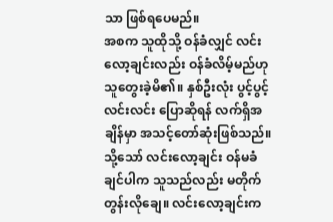သာ ဖြစ်ရပေမည်။
အစက သူထိုသို့ ဝန်ခံလျှင် လင်းလော့ချင်းလည်း ဝန်ခံလိမ့်မည်ဟု သူတွေးခဲ့မိ၏။ နှစ်ဦးလုံး ပွင့်ပွင့်လင်းလင်း ပြောဆိုရန် လက်ရှိအချိန်မှာ အသင့်တော်ဆုံးဖြစ်သည်။
သို့သော် လင်းလော့ချင်း ဝန်မခံချင်ပါက သူသည်လည်း မတိုက်တွန်းလိုချေ။ လင်းလော့ချင်းက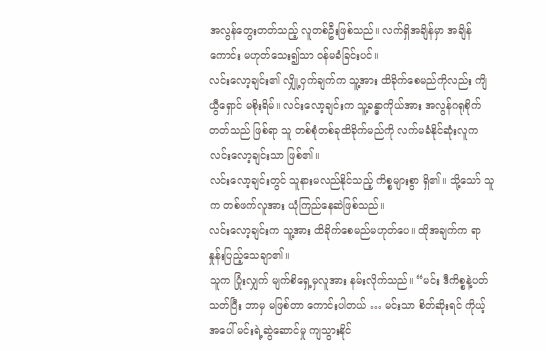အလွန်တွေးတတ်သည့် လူတစ်ဦးဖြစ်သည်။ လက်ရှိအချိန်မှာ အချိန်ကောင်း မဟုတ်သေး၍သာ ဝန်မခံခြင်းပင်။
လင်းလော့ချင်း၏ လျှို့ဝှက်ချက်က သူ့အား ထိခိုက်စေမည်ကိုလည်း ကျိယွီရှောင် မစိုးရိမ်။ လင်းလော့ချင်းက သူ့ခန္ဓာကိုယ်အား အလွန်ဂရုစိုက်တတ်သည် ဖြစ်ရာ သူ တစ်စုံတစ်ခုထိခိုက်မည်ကို လက်မခံနိုင်ဆုံးလူက လင်းလော့ချင်းသာ ဖြစ်၏။
လင်းလော့ချင်းတွင် သူနားမလည်နိုင်သည့် ကိစ္စများစွာ ရှိ၏။ သို့သော် သူက တစ်ဖက်လူအား ယုံကြည်နေဆဲဖြစ်သည်။
လင်းလော့ချင်းက သူ့အား ထိခိုက်စေမည်မဟုတ်ပေ။ ထိုအချက်က ရာနှုန်းပြည့်သေချာ၏။
သူက ပြုံးလျှက် မျက်စိရှေ့မှလူအား နမ်းလိုက်သည်။ “မင်း ဒီကိစ္စနဲ့ပတ်သတ်ပြီး ဘာမှ မဖြစ်တာ ကောင်းပါတယ် … မင်းသာ စိတ်ဆိုးရင် ကိုယ့်အပေါ် မင်းရဲ့ဆွဲဆောင်မှု ကျသွားနိုင်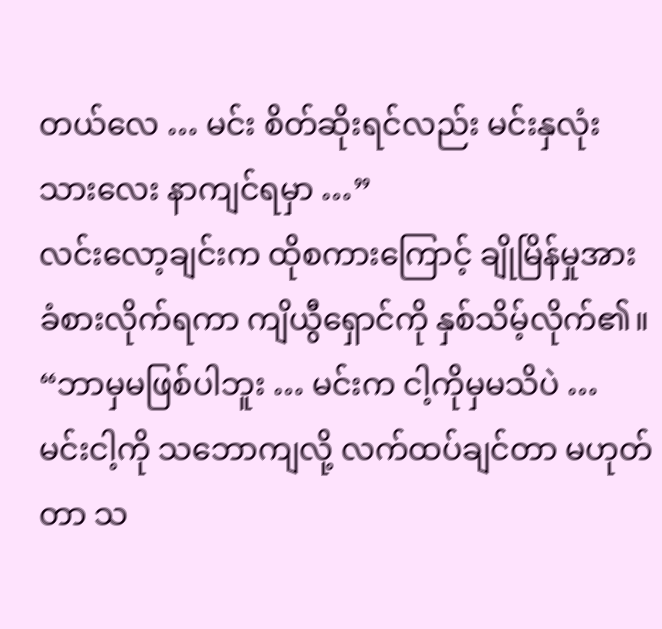တယ်လေ … မင်း စိတ်ဆိုးရင်လည်း မင်းနှလုံးသားလေး နာကျင်ရမှာ …”
လင်းလော့ချင်းက ထိုစကားကြောင့် ချိုမြိန်မှုအား ခံစားလိုက်ရကာ ကျိယွီရှောင်ကို နှစ်သိမ့်လိုက်၏။ “ဘာမှမဖြစ်ပါဘူး … မင်းက ငါ့ကိုမှမသိပဲ … မင်းငါ့ကို သဘောကျလို့ လက်ထပ်ချင်တာ မဟုတ်တာ သ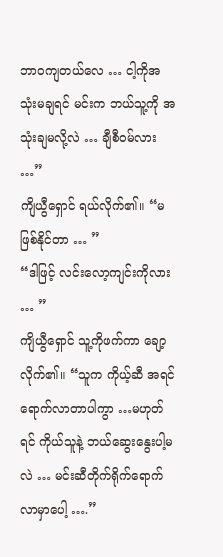ဘာဝကျတယ်လေ … ငါ့ကိုအသုံးမချရင် မင်းက ဘယ်သူ့ကို အသုံးချမလို့လဲ … ချီစီဝမ်လား …”
ကျိယွီရှောင် ရယ်လိုက်၏။ “မဖြစ်နိုင်တာ … ”
“ဒါဖြင့် လင်းလော့ကျင်းကိုလား … ”
ကျိယွီရှောင် သူ့ကိုဖက်ကာ ချော့လိုက်၏။ “သူက ကိုယ့်ဆီ အရင်ရောက်လာတာပါကွာ …မဟုတ်ရင် ကိုယ်သူနဲ့ ဘယ်ဆွေးနွေးပါ့မလဲ … မင်းဆီတိုက်ရိုက်ရောက်လာမှာပေါ့ ….”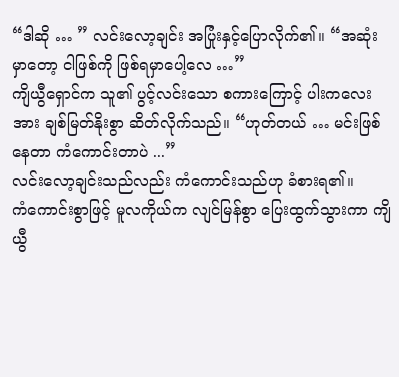“ဒါဆို … ” လင်းလော့ချင်း အပြုံးနှင့်ပြောလိုက်၏။ “အဆုံးမှာတော့ ငါဖြစ်ကို ဖြစ်ရမှာပေါ့လေ …”
ကျိယွီရှောင်က သူ၏ ပွင့်လင်းသော စကားကြောင့် ပါးကလေးအား ချစ်မြတ်နိုးစွာ ဆိတ်လိုက်သည်။ “ဟုတ်တယ် … မင်းဖြစ်နေတာ ကံကောင်းတာပဲ ...”
လင်းလော့ချင်းသည်လည်း ကံကောင်းသည်ဟု ခံစားရ၏။
ကံကောင်းစွာဖြင့် မူလကိုယ်က လျင်မြန်စွာ ပြေးထွက်သွားကာ ကျိယွီ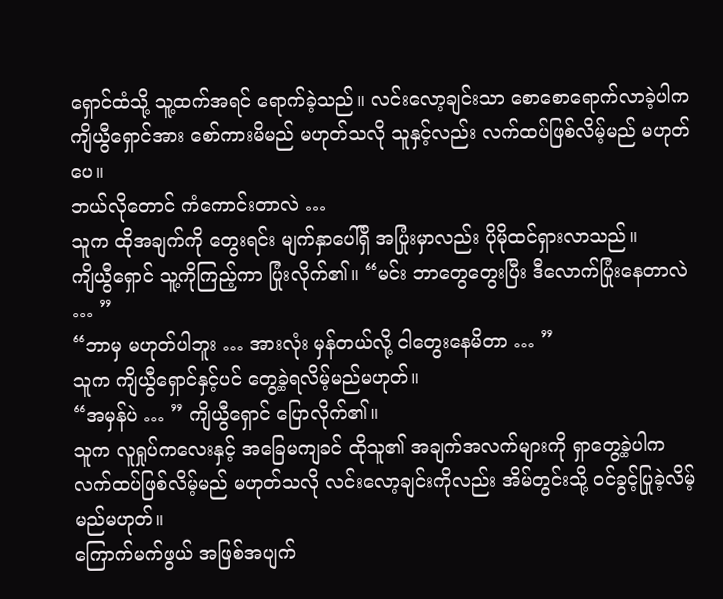ရှောင်ထံသို့ သူ့ထက်အရင် ရောက်ခဲ့သည်။ လင်းလော့ချင်းသာ စောစောရောက်လာခဲ့ပါက ကျိယွီရှောင်အား စော်ကားမိမည် မဟုတ်သလို သူနှင့်လည်း လက်ထပ်ဖြစ်လိမ့်မည် မဟုတ်ပေ။
ဘယ်လိုတောင် ကံကောင်းတာလဲ …
သူက ထိုအချက်ကို တွေးရင်း မျက်နှာပေါ်ရှိ အပြုံးမှာလည်း ပိုမိုထင်ရှားလာသည်။
ကျိယွီရှောင် သူ့ကိုကြည့်ကာ ပြုံးလိုက်၏။ “မင်း ဘာတွေတွေးပြီး ဒီလောက်ပြုံးနေတာလဲ … ”
“ဘာမှ မဟုတ်ပါဘူး … အားလုံး မှန်တယ်လို့ ငါတွေးနေမိတာ … ”
သူက ကျိယွီရှောင်နှင့်ပင် တွေ့ခဲ့ရလိမ့်မည်မဟုတ်။
“အမှန်ပဲ … ” ကျိယွီရှောင် ပြောလိုက်၏။
သူက လူရှုပ်ကလေးနှင့် အခြေမကျခင် ထိုသူ၏ အချက်အလက်များကို ရှာတွေ့ခဲ့ပါက လက်ထပ်ဖြစ်လိမ့်မည် မဟုတ်သလို လင်းလော့ချင်းကိုလည်း အိမ်တွင်းသို့ ဝင်ခွင့်ပြုခဲ့လိမ့်မည်မဟုတ်။
ကြောက်မက်ဖွယ် အဖြစ်အပျက်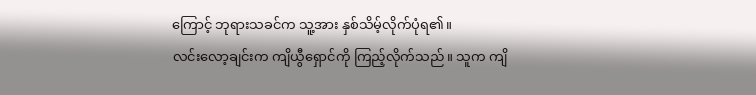ကြောင့် ဘုရားသခင်က သူ့အား နှစ်သိမ့်လိုက်ပုံရ၏။
လင်းလော့ချင်းက ကျိယွီရှောင်ကို ကြည့်လိုက်သည်။ သူက ကျိ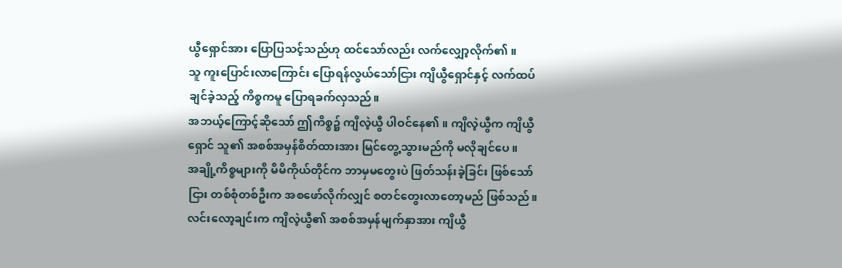ယွီရှောင်အား ပြောပြသင့်သည်ဟု ထင်သော်လည်း လက်လျှော့လိုက်၏။
သူ ကူးပြောင်းလာကြောင်း ပြောရန်လွယ်သော်ငြား ကျိယွီရှောင်နှင့် လက်ထပ်ချင်ခဲ့သည့် ကိစ္စကမူ ပြောရခက်လှသည်။
အဘယ့်ကြောင့်ဆိုသော် ဤကိစ္စ၌ ကျိလဲ့ယွီ ပါဝင်နေ၏။ ကျိလဲ့ယွီက ကျိယွီရှောင် သူ၏ အစစ်အမှန်စိတ်ထားအား မြင်တွေ့သွားမည်ကို မလိုချင်ပေ။
အချို့ကိစ္စများကို မိမိကိုယ်တိုင်က ဘာမှမတွေးပဲ ဖြတ်သန်းခဲ့ခြင်း ဖြစ်သော်ငြား တစ်စုံတစ်ဦးက အစဖော်လိုက်လျှင် စတင်တွေးလာတော့မည် ဖြစ်သည်။
လင်းလော့ချင်းက ကျိလဲ့ယွီ၏ အစစ်အမှန်မျက်နှာအား ကျိယွီ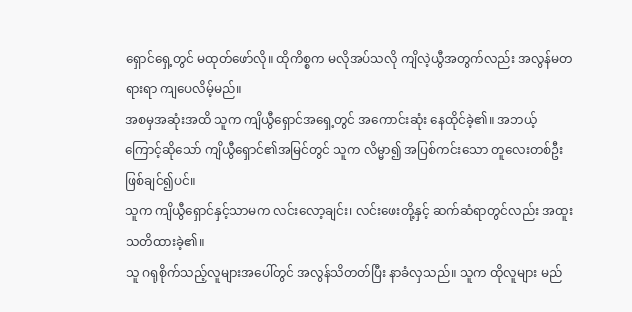ရှောင်ရှေ့တွင် မထုတ်ဖော်လို။ ထိုကိစ္စက မလိုအပ်သလို ကျိလဲ့ယွီအတွက်လည်း အလွန်မတရားရာ ကျပေလိမ့်မည်။
အစမှအဆုံးအထိ သူက ကျိယွီရှောင်အရှေ့တွင် အကောင်းဆုံး နေထိုင်ခဲ့၏။ အဘယ့်ကြောင့်ဆိုသော် ကျိယွီရှောင်၏အမြင်တွင် သူက လိမ္မာ၍ အပြစ်ကင်းသော တူလေးတစ်ဦး ဖြစ်ချင်၍ပင်။
သူက ကျိယွီရှောင်နှင့်သာမက လင်းလော့ချင်း၊ လင်းဖေးတို့နှင့် ဆက်ဆံရာတွင်လည်း အထူးသတိထားခဲ့၏။
သူ ဂရုစိုက်သည့်လူများအပေါ်တွင် အလွန်သိတတ်ပြီး နာခံလှသည်။ သူက ထိုလူများ မည်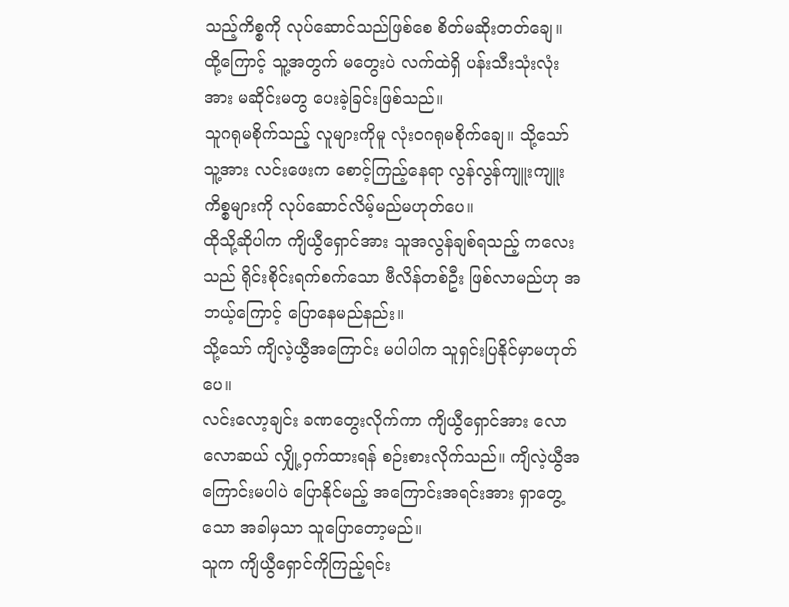သည့်ကိစ္စကို လုပ်ဆောင်သည်ဖြစ်စေ စိတ်မဆိုးတတ်ချေ။
ထို့ကြောင့် သူ့အတွက် မတွေးပဲ လက်ထဲရှိ ပန်းသီးသုံးလုံးအား မဆိုင်းမတွ ပေးခဲ့ခြင်းဖြစ်သည်။
သူဂရုမစိုက်သည့် လူများကိုမူ လုံးဝဂရုမစိုက်ချေ။ သို့သော် သူ့အား လင်းဖေးက စောင့်ကြည့်နေရာ လွန်လွန်ကျူးကျူး ကိစ္စများကို လုပ်ဆောင်လိမ့်မည်မဟုတ်ပေ။
ထိုသို့ဆိုပါက ကျိယွီရှောင်အား သူအလွန်ချစ်ရသည့် ကလေးသည် ရိုင်းစိုင်းရက်စက်သော ဗီလိန်တစ်ဦး ဖြစ်လာမည်ဟု အဘယ့်ကြောင့် ပြောနေမည်နည်း။
သို့သော် ကျိလဲ့ယွီအကြောင်း မပါပါက သူရှင်းပြနိုင်မှာမဟုတ်ပေ။
လင်းလော့ချင်း ခဏတွေးလိုက်ကာ ကျိယွီရှောင်အား လောလောဆယ် လျှို့ဝှက်ထားရန် စဉ်းစားလိုက်သည်။ ကျိလဲ့ယွီအကြောင်းမပါပဲ ပြောနိုင်မည့် အကြောင်းအရင်းအား ရှာတွေ့သော အခါမှသာ သူပြောတော့မည်။
သူက ကျိယွီရှောင်ကိုကြည့်ရင်း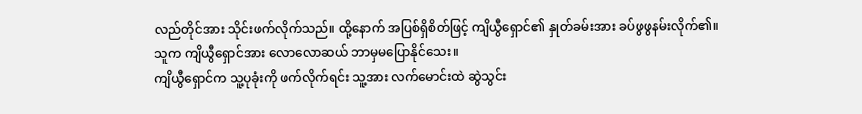လည်တိုင်အား သိုင်းဖက်လိုက်သည်။ ထို့နောက် အပြစ်ရှိစိတ်ဖြင့် ကျိယွီရှောင်၏ နှုတ်ခမ်းအား ခပ်ဖွဖွနမ်းလိုက်၏။
သူက ကျိယွီရှောင်အား လောလောဆယ် ဘာမှမပြောနိုင်သေး။
ကျိယွီရှောင်က သူ့ပုခုံးကို ဖက်လိုက်ရင်း သူ့အား လက်မောင်းထဲ ဆွဲသွင်း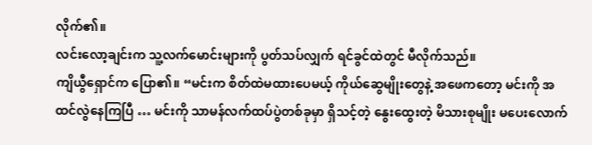လိုက်၏။
လင်းလော့ချင်းက သူ့လက်မောင်းများကို ပွတ်သပ်လျှက် ရင်ခွင်ထဲတွင် မီလိုက်သည်။
ကျိယွီရှောင်က ပြော၏။ “မင်းက စိတ်ထဲမထားပေမယ့် ကိုယ်ဆွေမျိုးတွေနဲ့ အဖေကတော့ မင်းကို အထင်လွဲနေကြပြီ … မင်းကို သာမန်လက်ထပ်ပွဲတစ်ခုမှာ ရှိသင့်တဲ့ နွေးထွေးတဲ့ မိသားစုမျိုး မပေးလောက်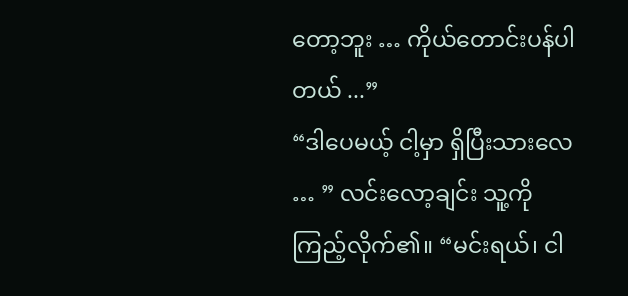တော့ဘူး … ကိုယ်တောင်းပန်ပါတယ် ...”
“ဒါပေမယ့် ငါ့မှာ ရှိပြီးသားလေ … ” လင်းလော့ချင်း သူ့ကိုကြည့်လိုက်၏။ “မင်းရယ်၊ ငါ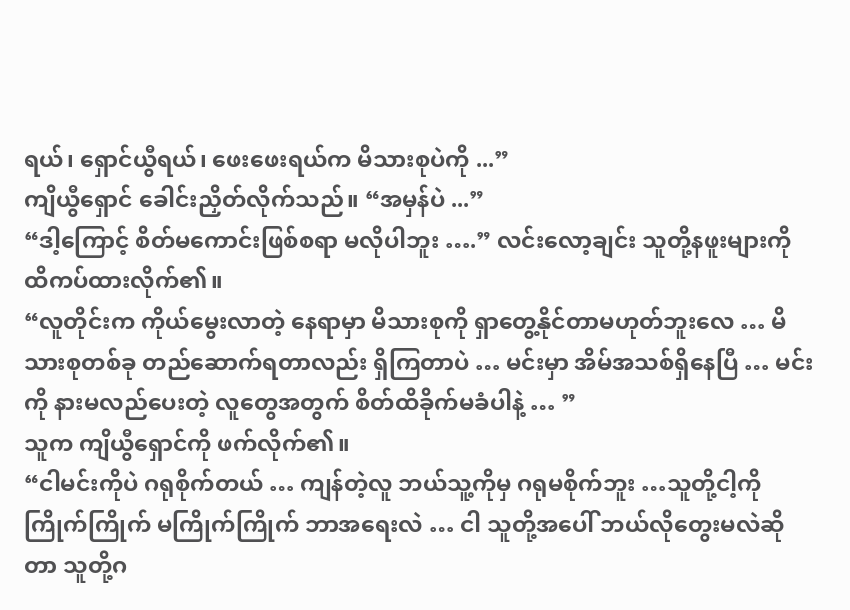ရယ်၊ ရှောင်ယွီရယ်၊ ဖေးဖေးရယ်က မိသားစုပဲကို ...”
ကျိယွီရှောင် ခေါင်းညှိတ်လိုက်သည်။ “အမှန်ပဲ ...”
“ဒါ့ကြောင့် စိတ်မကောင်းဖြစ်စရာ မလိုပါဘူး ….” လင်းလော့ချင်း သူတို့နဖူးများကို ထိကပ်ထားလိုက်၏။
“လူတိုင်းက ကိုယ်မွေးလာတဲ့ နေရာမှာ မိသားစုကို ရှာတွေ့နိုင်တာမဟုတ်ဘူးလေ … မိသားစုတစ်ခု တည်ဆောက်ရတာလည်း ရှိကြတာပဲ … မင်းမှာ အိမ်အသစ်ရှိနေပြီ … မင်းကို နားမလည်ပေးတဲ့ လူတွေအတွက် စိတ်ထိခိုက်မခံပါနဲ့ … ”
သူက ကျိယွီရှောင်ကို ဖက်လိုက်၏။
“ငါမင်းကိုပဲ ဂရုစိုက်တယ် … ကျန်တဲ့လူ ဘယ်သူ့ကိုမှ ဂရုမစိုက်ဘူး …သူတို့ငါ့ကို ကြိုက်ကြိုက် မကြိုက်ကြိုက် ဘာအရေးလဲ … ငါ သူတို့အပေါ် ဘယ်လိုတွေးမလဲဆိုတာ သူတို့ဂ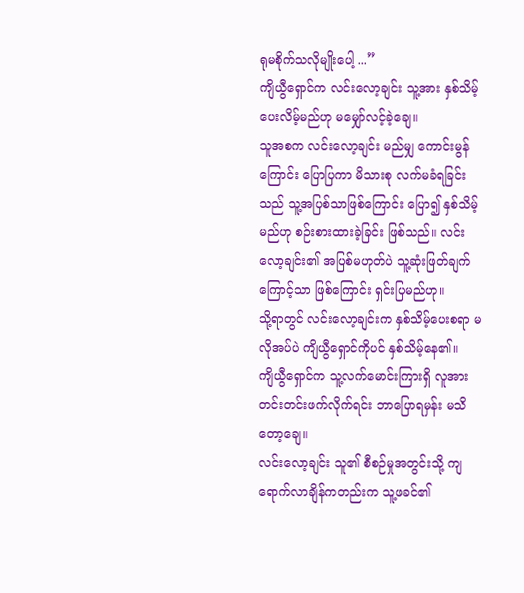ရုမစိုက်သလိုမျိုးပေါ့ ...”
ကျိယွီရှောင်က လင်းလော့ချင်း သူ့အား နှစ်သိမ့်ပေးလိမ့်မည်ဟု မမျှော်လင့်ခဲ့ချေ။
သူအစက လင်းလော့ချင်း မည်မျှ ကောင်းမွန်ကြောင်း ပြောပြကာ မိသားစု လက်မခံရခြင်းသည် သူ့အပြစ်သာဖြစ်ကြောင်း ပြော၍ နှစ်သိမ့်မည်ဟု စဉ်းစားထားခဲ့ခြင်း ဖြစ်သည်။ လင်းလော့ချင်း၏ အပြစ်မဟုတ်ပဲ သူ့ဆုံးဖြတ်ချက်ကြောင့်သာ ဖြစ်ကြောင်း ရှင်းပြမည်ဟု။
သို့ရာတွင် လင်းလော့ချင်းက နှစ်သိမ့်ပေးစရာ မလိုအပ်ပဲ ကျိယွီရှောင်ကိုပင် နှစ်သိမ့်နေ၏။
ကျိယွီရှောင်က သူ့လက်မောင်းကြားရှိ လူအား တင်းတင်းဖက်လိုက်ရင်း ဘာပြောရမှန်း မသိတော့ချေ။
လင်းလော့ချင်း သူ၏ စီစဉ်မှုအတွင်းသို့ ကျရောက်လာချိန်ကတည်းက သူ့ဖခင်၏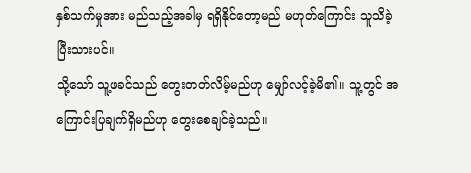နှစ်သက်မှုအား မည်သည့်အခါမှ ရရှိနိုင်တော့မည် မဟုတ်ကြောင်း သူသိခဲ့ပြီးသားပင်။
သို့သော် သူ့ဖခင်သည် တွေးတတ်လိမ့်မည်ဟု မျှော်လင့်ခဲ့မိ၏။ သူ့တွင် အကြောင်းပြချက်ရှိမည်ဟု တွေးစေချင်ခဲ့သည်။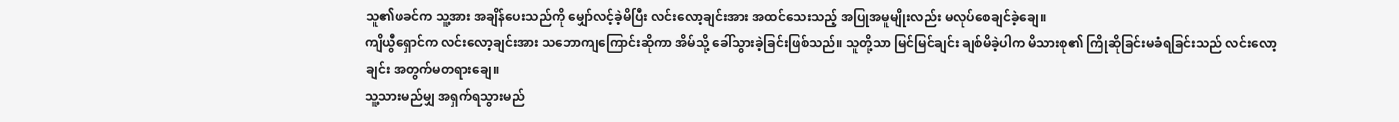သူ၏ဖခင်က သူ့အား အချိန်ပေးသည်ကို မျှော်လင့်ခဲ့မိပြီး လင်းလော့ချင်းအား အထင်သေးသည့် အပြုအမူမျိုးလည်း မလုပ်စေချင်ခဲ့ချေ။
ကျိယွီရှောင်က လင်းလော့ချင်းအား သဘောကျကြောင်းဆိုကာ အိမ်သို့ ခေါ်သွားခဲ့ခြင်းဖြစ်သည်။ သူတို့သာ မြင်မြင်ချင်း ချစ်မိခဲ့ပါက မိသားစု၏ ကြိုဆိုခြင်းမခံရခြင်းသည် လင်းလော့ချင်း အတွက်မတရားချေ။
သူ့သားမည်မျှ အရှက်ရသွားမည်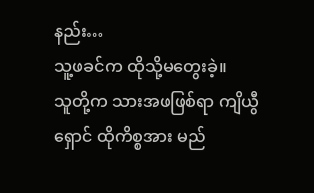နည်း…
သူ့ဖခင်က ထိုသို့မတွေးခဲ့။
သူတို့က သားအဖဖြစ်ရာ ကျိယွီရှောင် ထိုကိစ္စအား မည်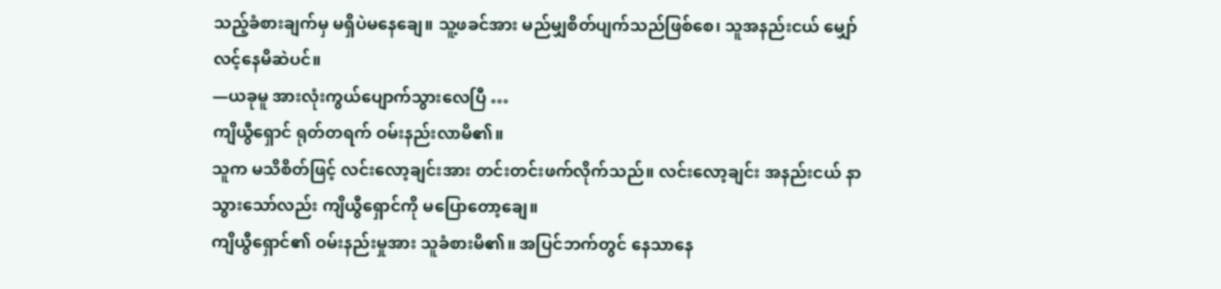သည့်ခံစားချက်မှ မရှိပဲမနေချေ။ သူ့ဖခင်အား မည်မျှစိတ်ပျက်သည်ဖြစ်စေ၊ သူအနည်းငယ် မျှော်လင့်နေမိဆဲပင်။
—ယခုမူ အားလုံးကွယ်ပျောက်သွားလေပြီ …
ကျိယွီရှောင် ရုတ်တရက် ဝမ်းနည်းလာမိ၏။
သူက မသိစိတ်ဖြင့် လင်းလော့ချင်းအား တင်းတင်းဖက်လိုက်သည်။ လင်းလော့ချင်း အနည်းငယ် နာသွားသော်လည်း ကျိယွီရှောင်ကို မပြောတော့ချေ။
ကျိယွီရှောင်၏ ဝမ်းနည်းမှုအား သူခံစားမိ၏။ အပြင်ဘက်တွင် နေသာနေ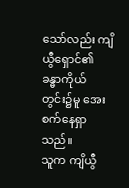သော်လည်း ကျိယွီရှောင်၏ ခန္ဓာကိုယ်တွင်း၌မူ အေးစက်နေရှာသည်။
သူက ကျိယွီ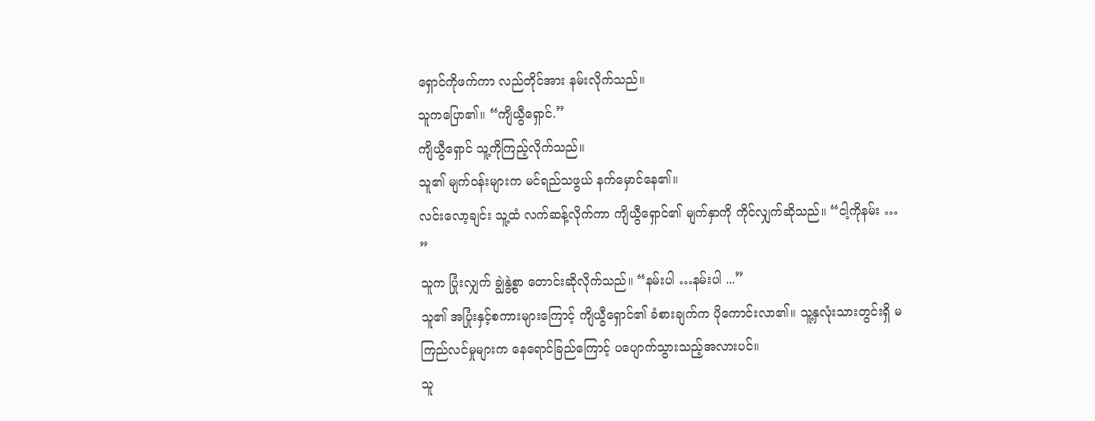ရှောင်ကိုဖက်ကာ လည်တိုင်အား နမ်းလိုက်သည်။
သူကပြော၏။ “ကျိယွီရှောင်.”
ကျိယွီရှောင် သူ့ကိုကြည့်လိုက်သည်။
သူ၏ မျက်ဝန်းများက မင်ရည်သဖွယ် နက်မှောင်နေ၏။
လင်းလော့ချင်း သူ့ထံ လက်ဆန့်လိုက်ကာ ကျိယွီရှောင်၏ မျက်နှာကို ကိုင်လျှက်ဆိုသည်။ “ငါ့ကိုနမ်း … ”
သူက ပြုံးလျှက် ချွဲနွဲ့စွာ တောင်းဆိုလိုက်သည်။ “နမ်းပါ …နမ်းပါ ...”
သူ၏ အပြုံးနှင့်စကားများကြောင့် ကျိယွီရှောင်၏ ခံစားချက်က ပိုကောင်းလာ၏။ သူ့နှလုံးသားတွင်းရှိ မကြည်လင်မှုများက နေရောင်ခြည်ကြောင့် ပပျောက်သွားသည့်အလားပင်။
သူ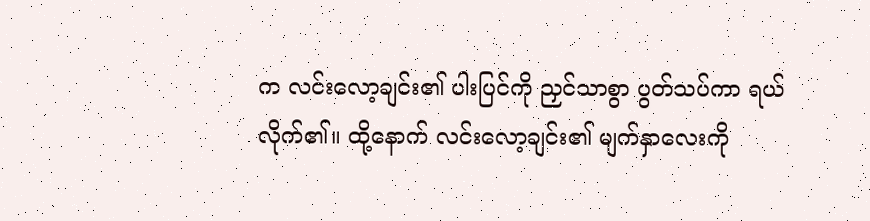က လင်းလော့ချင်း၏ ပါးပြင်ကို ညှင်သာစွာ ပွတ်သပ်ကာ ရယ်လိုက်၏။ ထို့နောက် လင်းလော့ချင်း၏ မျက်နှာလေးကို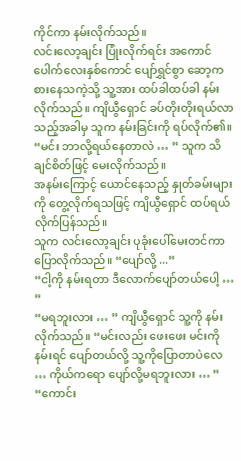ကိုင်ကာ နမ်းလိုက်သည်။
လင်းလော့ချင်း ပြုံးလိုက်ရင်း အကောင်ပေါက်လေးနှစ်ကောင် ပျော်ရွှင်စွာ ဆော့ကစားနေသကဲ့သို့ သူ့အား ထပ်ခါထပ်ခါ နမ်းလိုက်သည်။ ကျိယွီရှောင် ခပ်တိုးတိုးရယ်လာသည့်အခါမှ သူက နမ်းခြင်းကို ရပ်လိုက်၏။
“မင်း ဘာလို့ရယ်နေတာလဲ … ” သူက သိချင်စိတ်ဖြင့် မေးလိုက်သည်။
အနမ်းကြောင့် ယောင်နေသည့် နှုတ်ခမ်းများကို တွေ့လိုက်ရသဖြင့် ကျိယွီရှောင် ထပ်ရယ်လိုက်ပြန်သည်။
သူက လင်းလော့ချင်း ပုခုံးပေါ်မေးတင်ကာ ပြောလိုက်သည်။ “ပျော်လို့ ...”
“ငါ့ကို နမ်းရတာ ဒီလောက်ပျော်တယ်ပေါ့ … ”
“မရဘူးလား … ” ကျိယွီရှောင် သူ့ကို နမ်းလိုက်သည်။ “မင်းလည်း ဖေးဖေး မင်းကိုနမ်းရင် ပျော်တယ်လို့ သူ့ကိုပြောတာပဲလေ … ကိုယ်ကရော ပျော်လို့မရဘူးလား … ”
“ကောင်း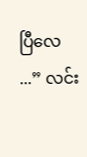ပြီလေ ...” လင်း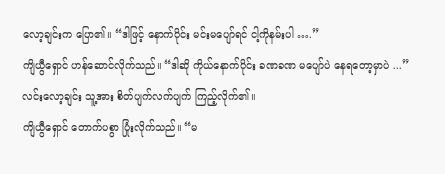လော့ချင်းက ပြော၏။ “ဒါဖြင့် နောက်ပိုင်း မင်းမပျော်ရင် ငါ့ကိုနမ်းပါ ….”
ကျိယွီရှောင် ဟန်ဆောင်လိုက်သည်။ “ဒါဆို ကိုယ်နောက်ပိုင်း ခဏခဏ မပျော်ပဲ နေရတော့မှာပဲ ...”
လင်းလော့ချင်း သူ့အား စိတ်ပျက်လက်ပျက် ကြည့်လိုက်၏။
ကျိယွီရှောင် တောက်ပစွာ ပြုံးလိုက်သည်။ “မ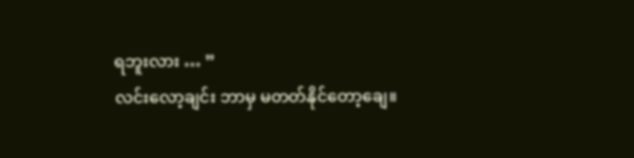ရဘူးလား … ”
လင်းလော့ချင်း ဘာမှ မတတ်နိုင်တော့ချေ။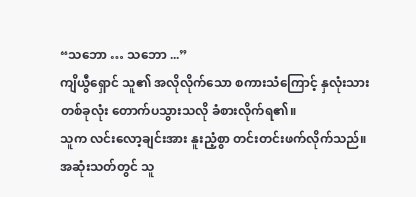“သဘော … သဘော ...”
ကျိယွီရှောင် သူ၏ အလိုလိုက်သော စကားသံကြောင့် နှလုံးသားတစ်ခုလုံး တောက်ပသွားသလို ခံစားလိုက်ရ၏။
သူက လင်းလော့ချင်းအား နူးညံ့စွာ တင်းတင်းဖက်လိုက်သည်။
အဆုံးသတ်တွင် သူ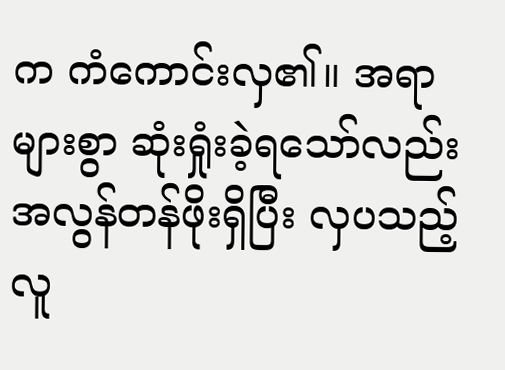က ကံကောင်းလှ၏။ အရာများစွာ ဆုံးရှုံးခဲ့ရသော်လည်း အလွန်တန်ဖိုးရှိပြီး လှပသည့် လူ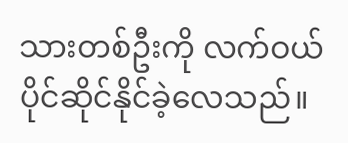သားတစ်ဦးကို လက်ဝယ်ပိုင်ဆိုင်နိုင်ခဲ့လေသည်။